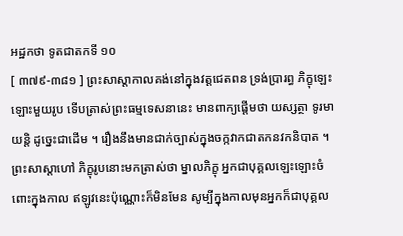អដ្ឋកថា ទូតជាតកទី ១០
[ ៣៧៩-៣៨១ ] ព្រះសាស្តាកាលគង់នៅក្នុងវត្តជេតពន ទ្រង់ប្រារព្ធ ភិក្ខុឡេះឡោះមួយរូប ទើបត្រាស់ព្រះធម្មទេសនានេះ មានពាក្យផ្តើមថា យស្សត្ថា ទូរមាយន្តិ ដូច្នេះជាដើម ។ រឿងនឹងមានជាក់ច្បាស់ក្នុងចក្កវាកជាតកនវកនិបាត ។ ព្រះសាស្តាហៅ ភិក្ខុរូបនោះមកត្រាស់ថា ម្នាលភិក្ខុ អ្នកជាបុគ្គលឡេះឡោះចំពោះក្នុងកាល ឥឡូវនេះប៉ុណ្ណោះក៏មិនមែន សូម្បីក្នុងកាលមុនអ្នកក៏ជាបុគ្គល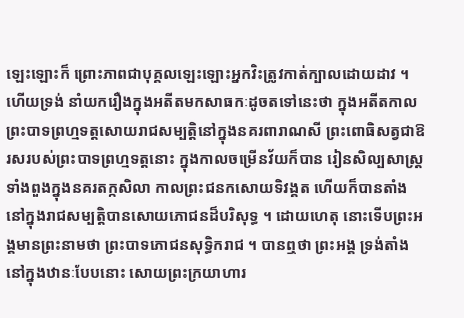ឡេះឡោះក៏ ព្រោះភាពជាបុគ្គលឡេះឡោះអ្នកវិះត្រូវកាត់ក្បាលដោយដាវ ។ ហើយទ្រង់ នាំយករឿងក្នុងអតីតមកសាធកៈដូចតទៅនេះថា ក្នុងអតីតកាលព្រះបាទព្រហ្មទត្តសោយរាជសម្បត្តិនៅក្នុងនគរពារាណសី ព្រះពោធិសត្វជាឱរសរបស់ព្រះបាទព្រហ្មទត្តនោះ ក្នុងកាលចម្រើនវ័យក៏បាន រៀនសិល្បសាស្ត្រទាំងពួងក្នុងនគរតក្កសិលា កាលព្រះជនកសោយទិវង្គត ហើយក៏បានតាំងនៅក្នុងរាជសម្បត្តិបានសោយភោជនដ៏បរិសុទ្ធ ។ ដោយហេតុ នោះទើបព្រះអង្គមានព្រះនាមថា ព្រះបាទភោជនសុទ្ធិករាជ ។ បានឮថា ព្រះអង្គ ទ្រង់តាំងនៅក្នុងឋានៈបែបនោះ សោយព្រះក្រយាហារ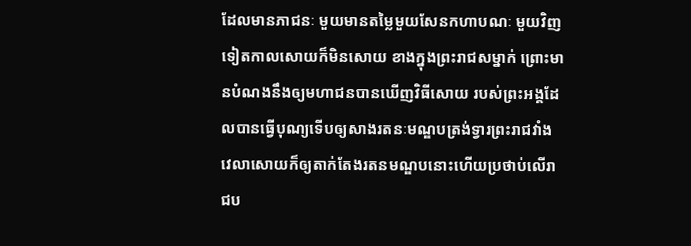ដែលមានភាជនៈ មួយមានតម្លៃមួយសែនកហាបណៈ មួយវិញទៀតកាលសោយក៏មិនសោយ ខាងក្នុងព្រះរាជសម្នាក់ ព្រោះមានបំណងនឹងឲ្យមហាជនបានឃើញវិធីសោយ របស់ព្រះអង្គដែលបានធ្វើបុណ្យទើបឲ្យសាងរតនៈមណ្ឌបត្រង់ទ្វារព្រះរាជវាំង វេលាសោយក៏ឲ្យតាក់តែងរតនមណ្ឌបនោះហើយប្រថាប់លើរាជប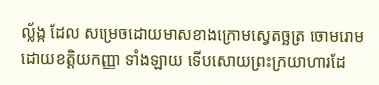ល្ល័ង្ក ដែល សម្រេចដោយមាសខាងក្រោមស្វេតច្ឆត្រ ចោមរោមដោយខត្តិយកញ្ញា ទាំងឡាយ ទើបសោយព្រះក្រយាហារដែ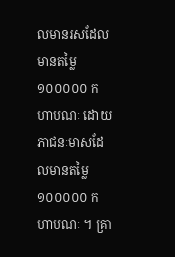លមានរសដែលមានតម្លៃ ១០០០០០ កហាបណៈ ដោយភាជនៈមាសដែលមានតម្លៃ ១០០០០០ កហាបណៈ ។ គ្រា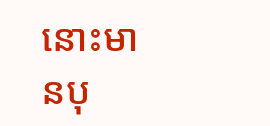នោះមានបុ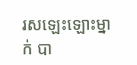រសឡេះឡោះម្នាក់ បា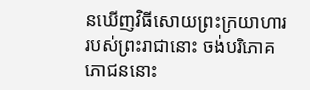នឃើញវិធីសោយព្រះក្រយាហារ របស់ព្រះរាជានោះ ចង់បរិភោគភោជននោះ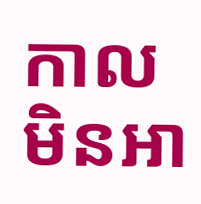កាលមិនអា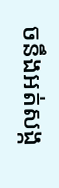ចនឹងអត់សង្ក